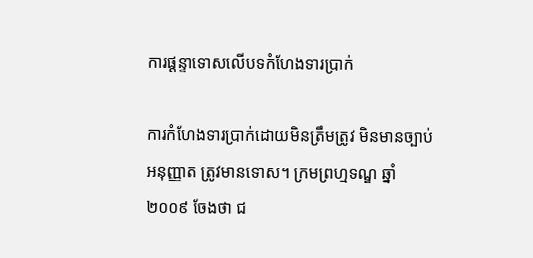ការផ្ដន្ទាទោសលើបទកំហែងទារប្រាក់

ការកំហែងទារប្រាក់ដោយមិនត្រឹមត្រូវ មិនមានច្បាប់អនុញ្ញាត ត្រូវមានទោស។ ក្រមព្រហ្មទណ្ឌ ឆ្នាំ២០០៩ ចែងថា ជ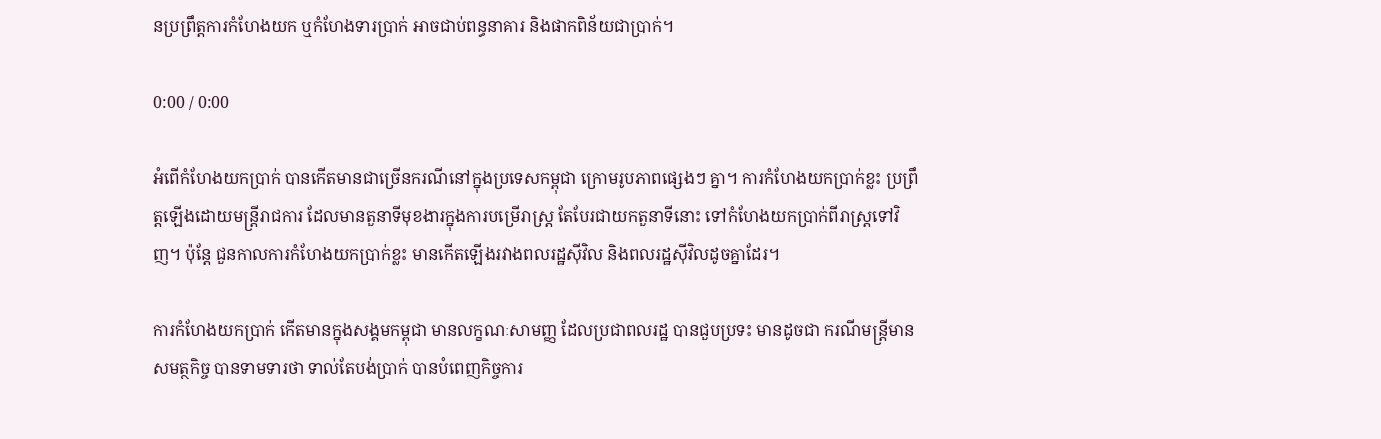នប្រព្រឹត្តការកំហែងយក ឬកំហែងទារប្រាក់ អាចជាប់ពន្ធនាគារ និងផាកពិន័យជាប្រាក់។

0:00 / 0:00

អំពើកំហែងយកប្រាក់ បានកើតមានជាច្រើនករណីនៅក្នុងប្រទេសកម្ពុជា ក្រោមរូបភាពផ្សេងៗ គ្នា។ ការកំហែងយកប្រាក់ខ្លះ ប្រព្រឹត្តឡើងដោយមន្ត្រីរាជការ ដែលមានតួនាទីមុខងារក្នុងការបម្រើរាស្ត្រ តែបែរជាយកតួនាទីនោះ ទៅកំហែងយកប្រាក់ពីរាស្ត្រទៅវិញ។ ប៉ុន្តែ ជួនកាលការកំហែងយកប្រាក់ខ្លះ មានកើតឡើងរវាងពលរដ្ឋស៊ីវិល និងពលរដ្ឋស៊ីវិលដូចគ្នាដែរ។

ការកំហែងយកប្រាក់ កើតមានក្នុងសង្គមកម្ពុជា មានលក្ខណៈសាមញ្ញ ដែលប្រជាពលរដ្ឋ បានជួបប្រទះ មានដូចជា ករណីមន្ត្រីមានសមត្ថកិច្ច បានទាមទារថា ទាល់តែបង់ប្រាក់ បានបំពេញកិច្ចការ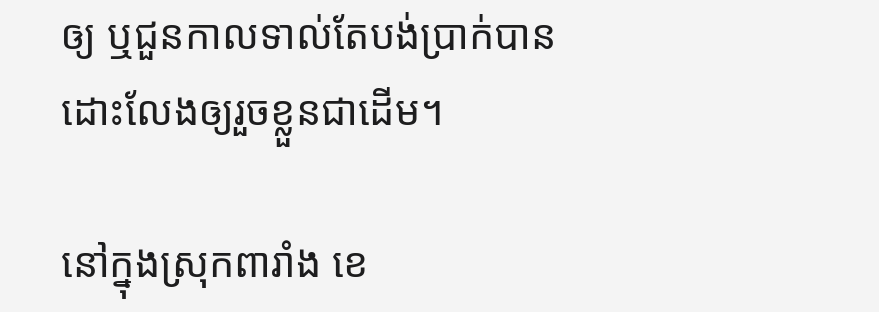ឲ្យ ឬជួនកាលទាល់តែបង់ប្រាក់បានដោះលែងឲ្យរួចខ្លួនជាដើម។

នៅក្នុងស្រុកពារាំង ខេ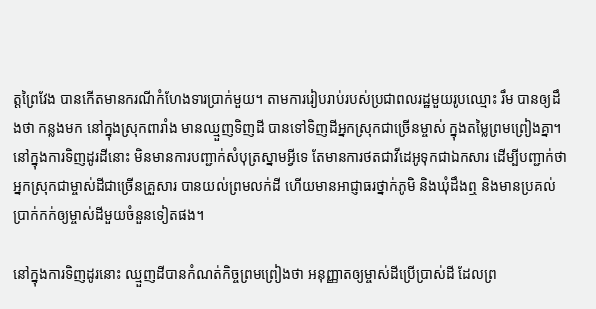ត្តព្រៃវែង បានកើតមានករណីកំហែងទារប្រាក់មួយ។ តាមការរៀបរាប់របស់ប្រជាពលរដ្ឋមួយរូបឈ្មោះ រឹម បានឲ្យដឹងថា កន្លងមក នៅក្នុងស្រុកពារាំង មានឈ្មួញទិញដី បានទៅទិញដីអ្នកស្រុកជាច្រើនម្ចាស់ ក្នុងតម្លៃព្រមព្រៀងគ្នា។ នៅក្នុងការទិញដូរដីនោះ មិនមានការបញ្ជាក់សំបុត្រស្នាមអ្វីទេ តែមានការថតជាវីដេអូទុកជាឯកសារ ដើម្បីបញ្ជាក់ថា អ្នកស្រុកជាម្ចាស់ដីជាច្រើនគ្រួសារ បានយល់ព្រមលក់ដី ហើយមានអាជ្ញាធរថ្នាក់ភូមិ និងឃុំដឹងឮ និងមានប្រគល់ប្រាក់កក់ឲ្យម្ចាស់ដីមួយចំនួនទៀតផង។

នៅក្នុងការទិញដូរនោះ ឈ្មួញដីបានកំណត់កិច្ចព្រមព្រៀងថា អនុញ្ញាតឲ្យម្ចាស់ដីប្រើប្រាស់ដី ដែលព្រ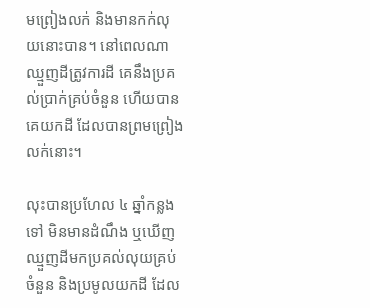មព្រៀងលក់ និងមានកក់លុយនោះបាន។ នៅពេលណាឈ្មួញដីត្រូវការដី គេនឹងប្រគល់ប្រាក់គ្រប់ចំនួន ហើយបានគេយកដី ដែលបានព្រមព្រៀងលក់នោះ។

លុះបានប្រហែល ៤ ឆ្នាំកន្លងទៅ មិនមានដំណឹង ឬឃើញឈ្មួញដីមកប្រគល់លុយគ្រប់ចំនួន និងប្រមូលយកដី ដែល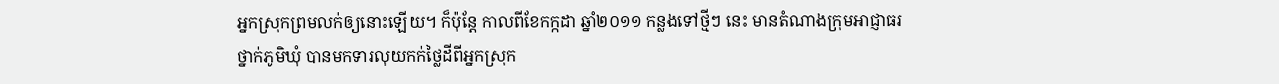អ្នកស្រុកព្រមលក់ឲ្យនោះឡើយ។ ក៏ប៉ុន្តែ កាលពីខែកក្កដា ឆ្នាំ២០១១ កន្លងទៅថ្មីៗ នេះ មានតំណាងក្រុមអាជ្ញាធរថ្នាក់ភូមិឃុំ បានមកទារលុយកក់ថ្លៃដីពីអ្នកស្រុក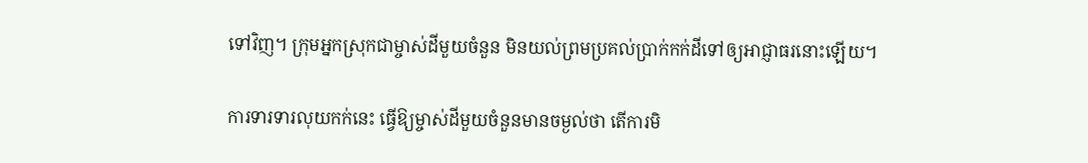ទៅវិញ។ ក្រុមអ្នកស្រុកជាម្ចាស់ដីមួយចំនួន មិនយល់ព្រមប្រគល់ប្រាក់កក់ដីទៅឲ្យអាជ្ញាធរនោះឡើយ។

ការទារទារលុយកក់នេះ ធ្វើឱ្យម្ចាស់ដីមួយចំនួនមានចម្ងល់ថា តើការមិ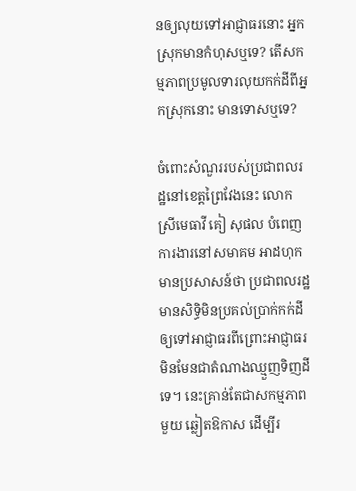នឲ្យលុយទៅអាជ្ញាធរនោះ អ្នកស្រុកមានកំហុសឬទេ? តើសកម្មភាពប្រមូលទារលុយកក់ដីពីអ្នកស្រុកនោះ មានទោសឬទេ?

ចំពោះសំណួររបស់ប្រជាពលរដ្ឋនៅខេត្តព្រៃវែងនេះ លោកស្រីមេធាវី គៀ សុផល បំពេញការងារនៅសមាគម អាដហុក មានប្រសាសន៍ថា ប្រជាពលរដ្ឋមានសិទ្ធិមិនប្រគល់ប្រាក់កក់ដីឲ្យទៅអាជ្ញាធរពីព្រោះអាជ្ញាធរមិនមែនជាតំណាងឈ្មួញទិញដីទេ។ នេះគ្រាន់តែជាសកម្មភាពមួយ ឆ្លៀតឱកាស ដើម្បីរ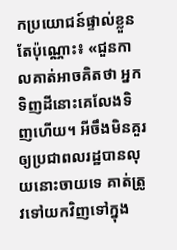កប្រយោជន៍ផ្ទាល់ខ្លួនតែប៉ុណ្ណោះ៖ «ជួនកាលគាត់អាចគិតថា អ្នកទិញដីនោះគេលែងទិញហើយ។ អីចឹងមិនគួរឲ្យប្រជាពលរដ្ឋបានលុយនោះចាយទេ គាត់ត្រូវទៅយកវិញទៅក្នុង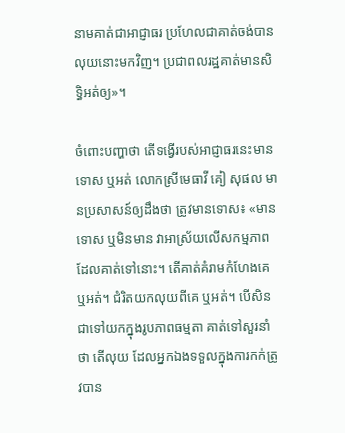នាមគាត់ជាអាជ្ញាធរ ប្រហែលជាគាត់ចង់បានលុយនោះមកវិញ។ ប្រជាពលរដ្ឋគាត់មានសិទ្ធិអត់ឲ្យ»។

ចំពោះបញ្ហាថា តើទង្វើរបស់អាជ្ញាធរនេះមានទោស ឬអត់ លោកស្រីមេធាវី គៀ សុផល មានប្រសាសន៍ឲ្យដឹងថា ត្រូវមានទោស៖ «មានទោស ឬមិនមាន វាអាស្រ័យលើសកម្មភាព ដែលគាត់ទៅនោះ។ តើគាត់គំរាមកំហែងគេ ឬអត់។ ជំរិតយកលុយពីគេ ឬអត់។ បើសិនជាទៅយកក្នុងរូបភាពធម្មតា គាត់ទៅសួរនាំថា តើលុយ ដែលអ្នកឯងទទួលក្នុងការកក់ត្រូវបាន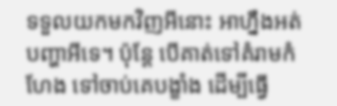ទទួលយកមកវិញអីនោះ អាហ្នឹងអត់បញ្ហាអីទេ។ ប៉ុន្តែ បើគាត់ទៅគំរាមកំហែង ទៅចាប់គេបង្ខាំង ដើម្បីធ្វើ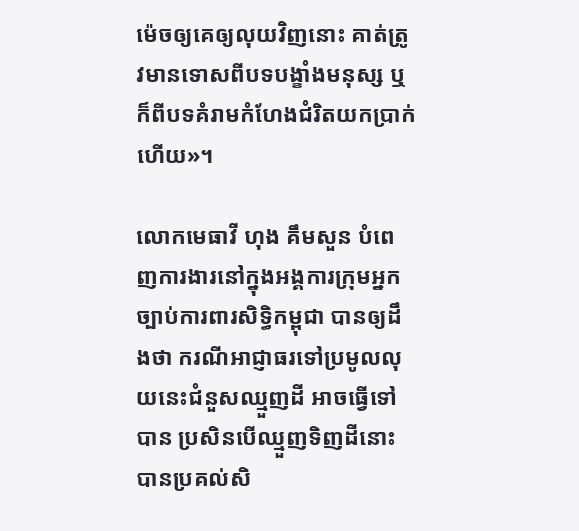ម៉េចឲ្យគេឲ្យលុយវិញនោះ គាត់ត្រូវមានទោសពីបទបង្ខាំងមនុស្ស ឬក៏ពីបទគំរាមកំហែងជំរិតយកប្រាក់ហើយ»។

លោកមេធាវី ហុង គឹមសួន បំពេញការងារនៅក្នុងអង្គការក្រុមអ្នកច្បាប់ការពារសិទ្ធិកម្ពុជា បានឲ្យដឹងថា ករណីអាជ្ញាធរទៅប្រមូលលុយនេះជំនួសឈ្មួញដី អាចធ្វើទៅបាន ប្រសិនបើឈ្មួញទិញដីនោះ បានប្រគល់សិ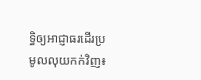ទ្ធិឲ្យអាជ្ញាធរដើរប្រមូលលុយកក់វិញ៖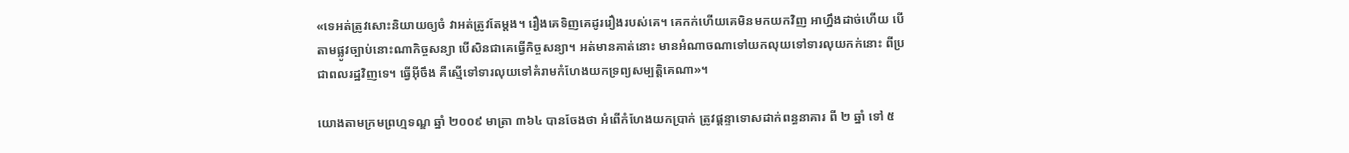«ទេអត់ត្រូវសោះនិយាយឲ្យចំ វាអត់ត្រូវតែម្តង។ រឿងគេទិញគេដូររឿងរបស់គេ។ គេកក់ហើយគេមិនមកយកវិញ អាហ្នឹងដាច់ហើយ បើតាមផ្លូវច្បាប់នោះណាកិច្ចសន្យា បើសិនជាគេធ្វើកិច្ចសន្យា។ អត់មានគាត់នោះ មានអំណាចណាទៅយកលុយទៅទារលុយកក់នោះ ពីប្រជាពលរដ្ឋវិញទេ។ ធ្វើអ៊ីចឹង គឺស្មើទៅទារលុយទៅគំរាមកំហែងយកទ្រព្យសម្បត្តិគេណា»។

យោងតាមក្រមព្រហ្មទណ្ឌ ឆ្នាំ ២០០៩ មាត្រា ៣៦៤ បានចែងថា អំពើកំហែងយកប្រាក់ ត្រូវផ្ដន្ទាទោសដាក់ពន្ធនាគារ ពី ២ ឆ្នាំ ទៅ ៥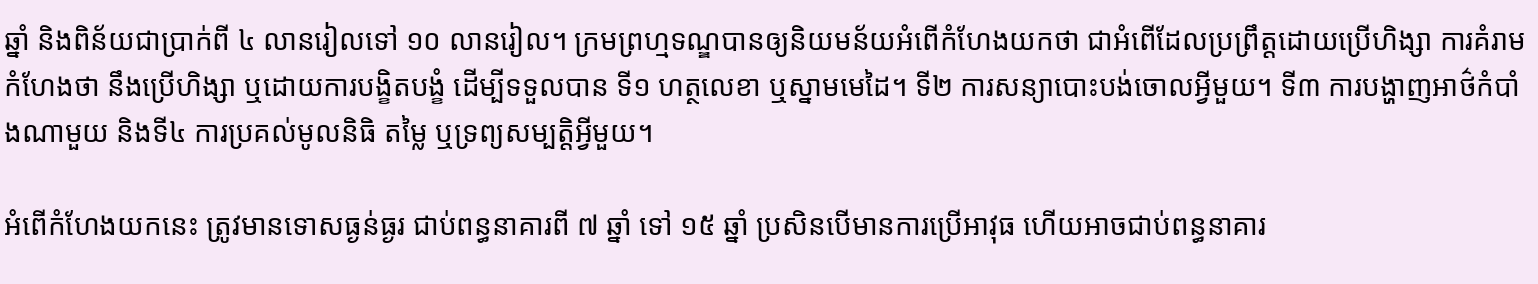ឆ្នាំ និងពិន័យជាប្រាក់ពី ៤ លានរៀលទៅ ១០ លានរៀល។ ក្រមព្រហ្មទណ្ឌបានឲ្យនិយមន័យអំពើកំហែងយកថា ជាអំពើដែលប្រព្រឹត្តដោយប្រើហិង្សា ការគំរាមកំហែងថា នឹងប្រើហិង្សា ឬដោយការបង្ខិតបង្ខំ ដើម្បីទទួលបាន ទី១ ហត្ថលេខា ឬស្នាមមេដៃ។ ទី២ ការសន្យាបោះបង់ចោលអ្វីមួយ។ ទី៣ ការបង្ហាញអាថ៌កំបាំងណាមួយ និងទី៤ ការប្រគល់មូលនិធិ តម្លៃ ឬទ្រព្យសម្បត្តិអ្វីមួយ។

អំពើកំហែងយកនេះ ត្រូវមានទោសធ្ងន់ធ្ងរ ជាប់ពន្ធនាគារពី ៧ ឆ្នាំ ទៅ ១៥ ឆ្នាំ ប្រសិនបើមានការប្រើអាវុធ ហើយអាចជាប់ពន្ធនាគារ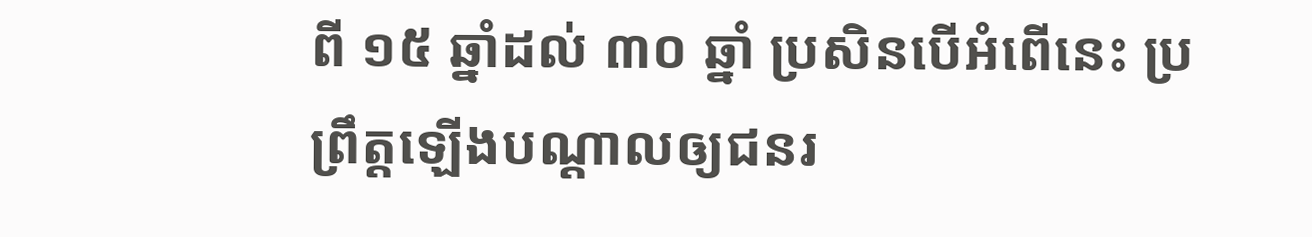ពី ១៥ ឆ្នាំដល់ ៣០ ឆ្នាំ ប្រសិនបើអំពើនេះ ប្រព្រឹត្តឡើងបណ្ដាលឲ្យជនរ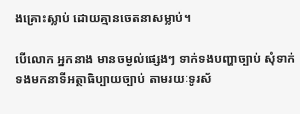ងគ្រោះស្លាប់ ដោយគ្មានចេតនាសម្លាប់។

បើលោក អ្នកនាង មានចម្ងល់ផ្សេងៗ ទាក់ទងបញ្ហាច្បាប់ សុំទាក់ទងមកនាទីអត្ថាធិប្បាយច្បាប់ តាមរយៈទូរស័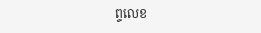ព្ទលេខ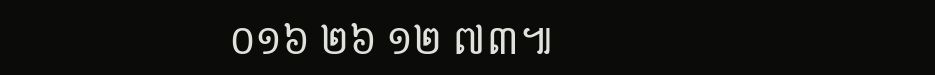០១៦ ២៦ ១២ ៧៣៕